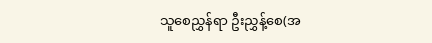သူစေညွှန်ရာ ဦးညွှန့်စေ(အ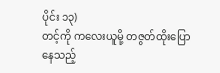ပိုင်း ၁၃)
တင့်ကို ကလေးယူမို့ တဇွတ်ထိုးပြောနေသည့်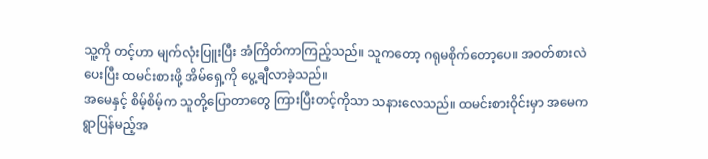သူ့ကို တင့်ဟာ မျက်လုံးပြူးပြီး အံကြိတ်ကာကြည့်သည်။ သူကတော့ ဂရုမစိုက်တော့ပေ။ အဝတ်စားလဲပေးပြီး ထမင်းစားဖို့ အိမ်ရှေ့ကို ပွေ့ချီလာခဲ့သည်။
အမေနှင့် စိမ့်စိမ့်က သူတို့ပြောတာတွေ ကြားပြီးတင့်ကိုသာ သနားလေသည်။ ထမင်းစားဝိုင်းမှာ အမေက ရွာပြန်မည့်အ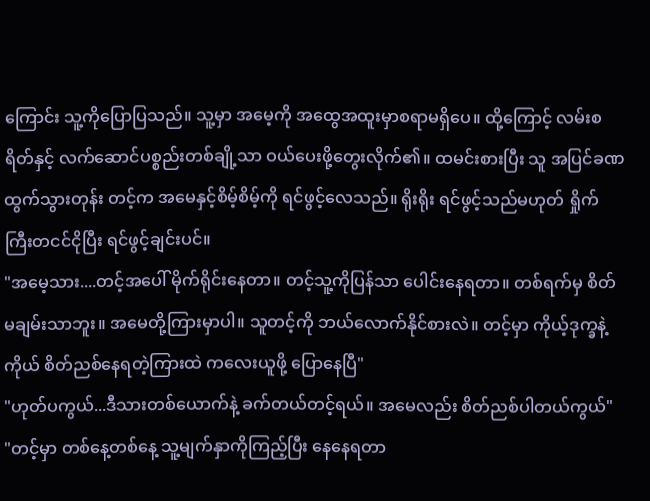ကြောင်း သူ့ကိုပြောပြသည်။ သူ့မှာ အမေ့ကို အထွေအထူးမှာစရာမရှိပေ။ ထို့ကြောင့် လမ်းစရိတ်နှင့် လက်ဆောင်ပစ္စည်းတစ်ချို့သာ ဝယ်ပေးဖို့တွေးလိုက်၏။ ထမင်းစားပြီး သူ အပြင်ခဏထွက်သွားတုန်း တင့်က အမေနှင့်စိမ့်စိမ့်ကို ရင်ဖွင့်လေသည်။ ရိုးရိုး ရင်ဖွင့်သည်မဟုတ် ရှိုက်ကြီးတငင်ငိုပြီး ရင်ဖွင့်ချင်းပင်။
"အမေ့သား....တင့်အပေါ် မိုက်ရိုင်းနေတာ။ တင့်သူ့ကိုပြန်သာ ပေါင်းနေရတာ။ တစ်ရက်မှ စိတ်မချမ်းသာဘူး။ အမေတို့ကြားမှာပါ။ သူတင့်ကို ဘယ်လောက်နိုင်စားလဲ။ တင့်မှာ ကိုယ့်ဒုက္ခနဲ့ကိုယ် စိတ်ညစ်နေရတဲ့ကြားထဲ ကလေးယူဖို့ ပြောနေပြီ"
"ဟုတ်ပကွယ်...ဒီသားတစ်ယောက်နဲ့ ခက်တယ်တင့်ရယ်။ အမေလည်း စိတ်ညစ်ပါတယ်ကွယ်"
"တင့်မှာ တစ်နေ့တစ်နေ့ သူ့မျက်နှာကိုကြည့်ပြီး နေနေရတာ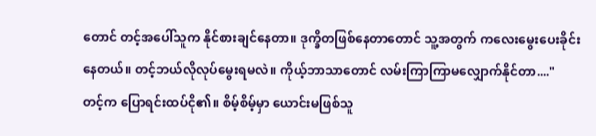တောင် တင့်အပေါ်သူက နိုင်စားချင်နေတာ။ ဒုက္ခိတဖြစ်နေတာတောင် သူ့အတွက် ကလေးမွေးပေးခိုင်းနေတယ်။ တင့်ဘယ်လိုလုပ်မွေးရမလဲ။ ကိုယ့်ဘာသာတောင် လမ်းကြာကြာမလျှောက်နိုင်တာ...."
တင့်က ပြောရင်းထပ်ငို၏။ စိမ့်စိမ့်မှာ ယောင်းမဖြစ်သူ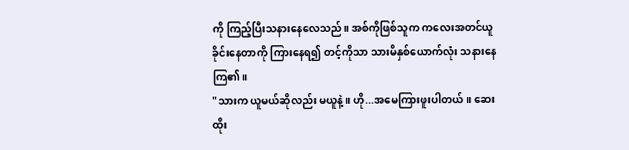ကို ကြည့်ပြီးသနားနေလေသည်။ အစ်ကိုဖြစ်သူက ကလေးအတင်ယူခိုင်းနေတာကို ကြားနေရ၍ တင့်ကိုသာ သားမိနှစ်ယောက်လုံး သနားနေကြ၏။
"သားက ယူမယ်ဆိုလည်း မယူနဲ့။ ဟို...အမေကြားဖူးပါတယ်။ ဆေးထိုး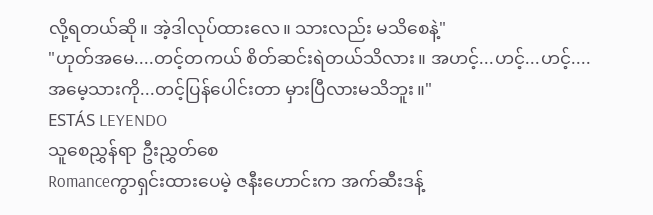လို့ရတယ်ဆို။ အဲ့ဒါလုပ်ထားလေ။ သားလည်း မသိစေနဲ့"
"ဟုတ်အမေ....တင့်တကယ် စိတ်ဆင်းရဲတယ်သိလား။ အဟင့်...ဟင့်...ဟင့်....အမေ့သားကို...တင့်ပြန်ပေါင်းတာ မှားပြီလားမသိဘူး။"
ESTÁS LEYENDO
သူစေညွှန်ရာ ဦးညွှတ်စေ
Romanceကွာရှင်းထားပေမဲ့ ဇနီးဟောင်းက အက်ဆီးဒန့်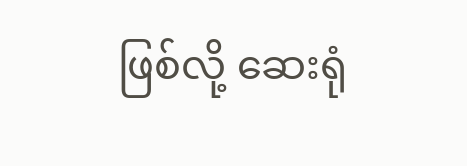ဖြစ်လို့ ဆေးရုံ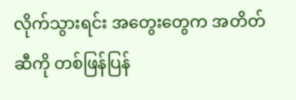လိုက်သွားရင်း အတွေးတွေက အတိတ်ဆီကို တစ်ဖြန်ပြန်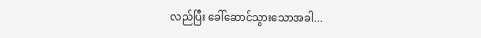လည်ပြီး ခေါ်ဆောင်သွားသောအခါ...